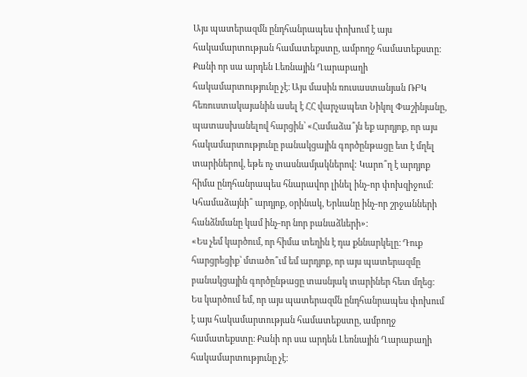Այս պատերազմն ընդհանրապես փոխում է այս հակամարտության համատեքստը, ամբողջ համատեքստը։ Քանի որ սա արդեն Լեռնային Ղարաբաղի հակամարտությունը չէ։ Այս մասին ռուսաստանյան ՌԲԿ հեռուստակայանին ասել է ՀՀ վարչապետ Նիկոլ Փաշինյանը, պատասխանելով հարցին՝ «Համաձա՞յն եք արդյոք, որ այս հակամարտությունը բանակցային գործընթացը ետ է մղել տարիներով, եթե ոչ տասնամյակներով: Կարո՞ղ է արդյոք հիմա ընդհանրապես հնարավոր լինել ինչ-որ փոխզիջում։ Կհամաձայնի՞ արդյոք, օրինակ, Երևանը ինչ-որ շրջանների հանձնմանը կամ ինչ-որ նոր բանաձևերի»։
«Ես չեմ կարծում, որ հիմա տեղին է դա քննարկելը։ Դուք հարցրեցիք՝ մտածո՞ւմ եմ արդյոք, որ այս պատերազմը բանակցային գործընթացը տասնյակ տարիներ հետ մղեց։ Ես կարծում եմ, որ այս պատերազմն ընդհանրապես փոխում է այս հակամարտության համատեքստը, ամբողջ համատեքստը։ Քանի որ սա արդեն Լեռնային Ղարաբաղի հակամարտությունը չէ։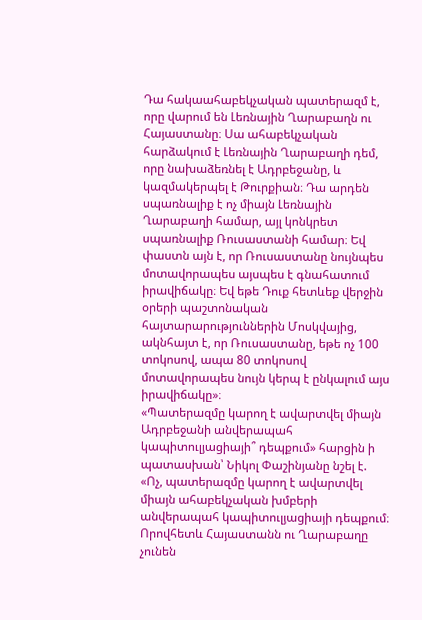Դա հակաահաբեկչական պատերազմ է, որը վարում են Լեռնային Ղարաբաղն ու Հայաստանը։ Սա ահաբեկչական հարձակում է Լեռնային Ղարաբաղի դեմ, որը նախաձեռնել է Ադրբեջանը, և կազմակերպել է Թուրքիան։ Դա արդեն սպառնալիք է ոչ միայն Լեռնային Ղարաբաղի համար, այլ կոնկրետ սպառնալիք Ռուսաստանի համար։ Եվ փաստն այն է, որ Ռուսաստանը նույնպես մոտավորապես այսպես է գնահատում իրավիճակը։ Եվ եթե Դուք հետևեք վերջին օրերի պաշտոնական հայտարարություններին Մոսկվայից, ակնհայտ է, որ Ռուսաստանը, եթե ոչ 100 տոկոսով, ապա 80 տոկոսով մոտավորապես նույն կերպ է ընկալում այս իրավիճակը»։
«Պատերազմը կարող է ավարտվել միայն Ադրբեջանի անվերապահ կապիտուլյացիայի՞ դեպքում» հարցին ի պատասխան՝ Նիկոլ Փաշինյանը նշել է.
«Ոչ, պատերազմը կարող է ավարտվել միայն ահաբեկչական խմբերի անվերապահ կապիտուլյացիայի դեպքում։ Որովհետև Հայաստանն ու Ղարաբաղը չունեն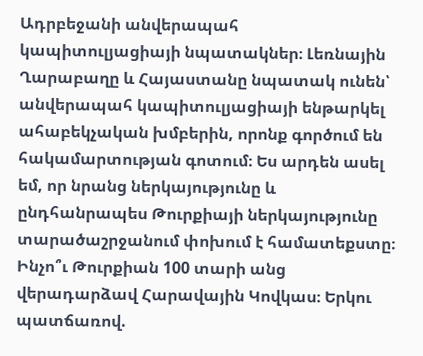Ադրբեջանի անվերապահ կապիտուլյացիայի նպատակներ։ Լեռնային Ղարաբաղը և Հայաստանը նպատակ ունեն՝ անվերապահ կապիտուլյացիայի ենթարկել ահաբեկչական խմբերին, որոնք գործում են հակամարտության գոտում։ Ես արդեն ասել եմ, որ նրանց ներկայությունը և ընդհանրապես Թուրքիայի ներկայությունը տարածաշրջանում փոխում է համատեքստը։ Ինչո՞ւ Թուրքիան 100 տարի անց վերադարձավ Հարավային Կովկաս։ Երկու պատճառով.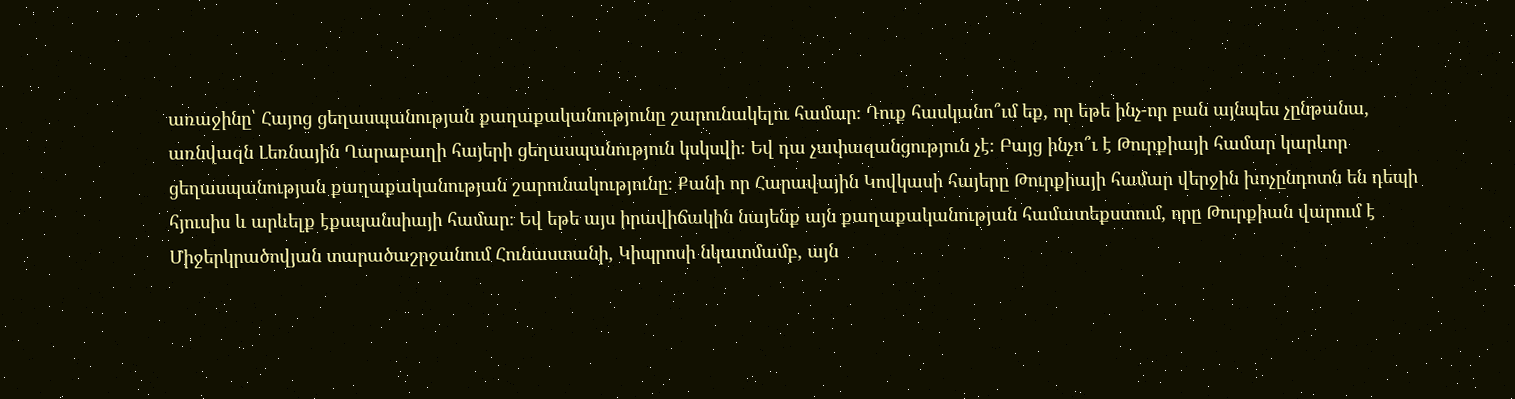առաջինը՝ Հայոց ցեղասպանության քաղաքականությունը շարունակելու համար։ Դուք հասկանո՞ւմ եք, որ եթե ինչ-որ բան այնպես չընթանա, առնվազն Լեռնային Ղարաբաղի հայերի ցեղասպանություն կսկսվի։ Եվ դա չափազանցություն չէ։ Բայց ինչո՞ւ է Թուրքիայի համար կարևոր ցեղասպանության քաղաքականության շարունակությունը։ Քանի որ Հարավային Կովկասի հայերը Թուրքիայի համար վերջին խոչընդոտն են դեպի հյուսիս և արևելք էքսպանսիայի համար։ Եվ եթե այս իրավիճակին նայենք այն քաղաքականության համատեքստում, որը Թուրքիան վարում է Միջերկրածովյան տարածաշրջանում Հունաստանի, Կիպրոսի նկատմամբ, այն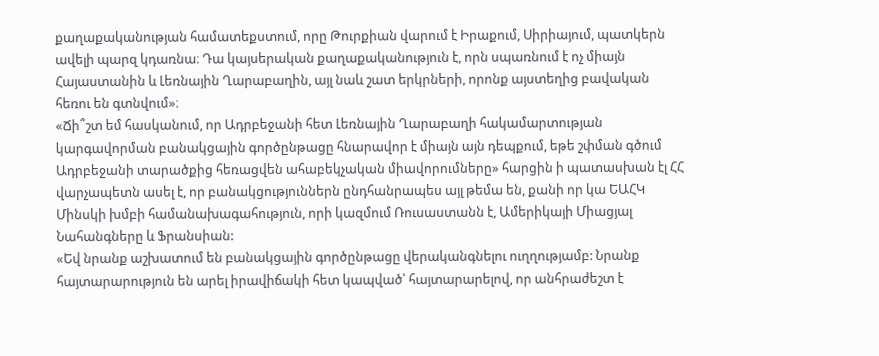քաղաքականության համատեքստում, որը Թուրքիան վարում է Իրաքում, Սիրիայում, պատկերն ավելի պարզ կդառնա։ Դա կայսերական քաղաքականություն է, որն սպառնում է ոչ միայն Հայաստանին և Լեռնային Ղարաբաղին, այլ նաև շատ երկրների, որոնք այստեղից բավական հեռու են գտնվում»։
«Ճի՞շտ եմ հասկանում, որ Ադրբեջանի հետ Լեռնային Ղարաբաղի հակամարտության կարգավորման բանակցային գործընթացը հնարավոր է միայն այն դեպքում, եթե շփման գծում Ադրբեջանի տարածքից հեռացվեն ահաբեկչական միավորումները» հարցին ի պատասխան էլ ՀՀ վարչապետն ասել է, որ բանակցություններն ընդհանրապես այլ թեմա են, քանի որ կա ԵԱՀԿ Մինսկի խմբի համանախագահություն, որի կազմում Ռուսաստանն է, Ամերիկայի Միացյալ Նահանգները և Ֆրանսիան:
«Եվ նրանք աշխատում են բանակցային գործընթացը վերականգնելու ուղղությամբ: Նրանք հայտարարություն են արել իրավիճակի հետ կապված՝ հայտարարելով, որ անհրաժեշտ է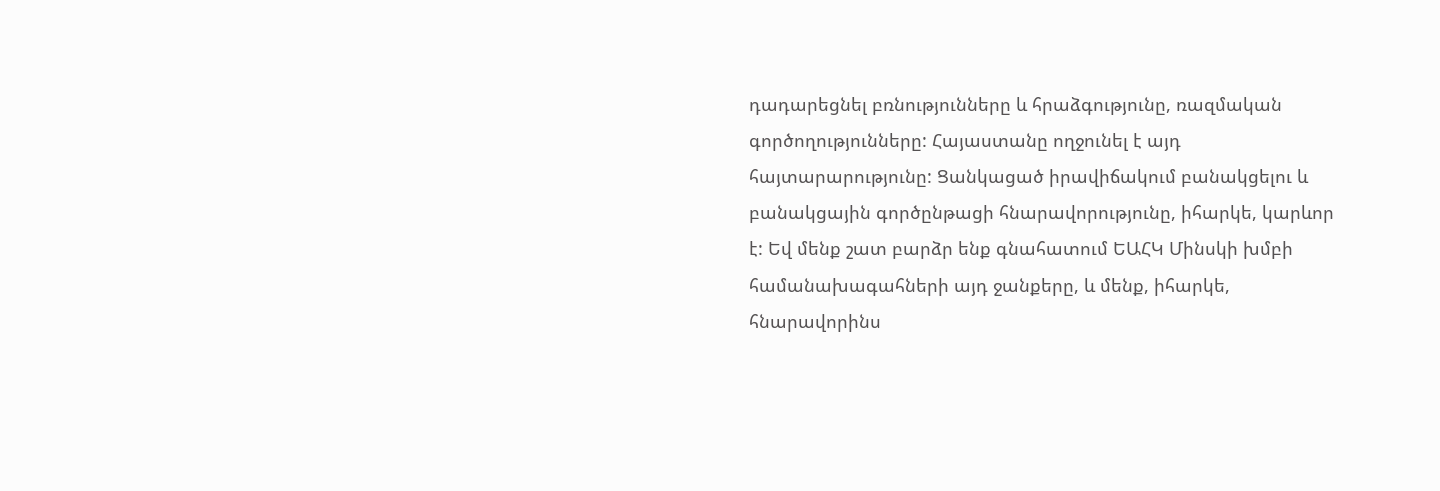դադարեցնել բռնությունները և հրաձգությունը, ռազմական գործողությունները: Հայաստանը ողջունել է այդ հայտարարությունը: Ցանկացած իրավիճակում բանակցելու և բանակցային գործընթացի հնարավորությունը, իհարկե, կարևոր է: Եվ մենք շատ բարձր ենք գնահատում ԵԱՀԿ Մինսկի խմբի համանախագահների այդ ջանքերը, և մենք, իհարկե, հնարավորինս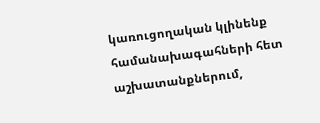կառուցողական կլինենք համանախագահների հետ աշխատանքներում,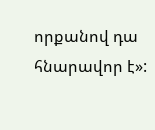որքանով դա հնարավոր է»: